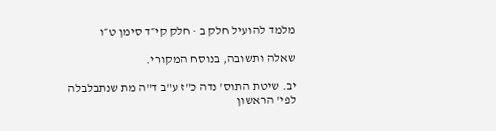מלמד להועיל חלק ב · חלק קי״ד סימן ט״ו

שאלה ותשובה, בנוסח המקורי.

יב. שיטת התוס' נדה כ"ז ע"ב ד"ה מת שנתבלבלה לפי' הראשון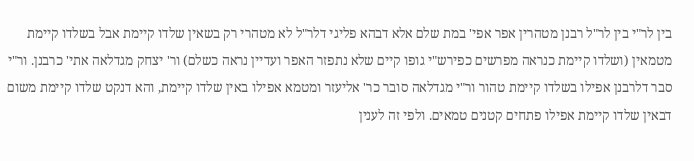בין לר"י בין לר"ל רבנן מטהרין אפר אפי' במת שלם אלא דבהא פליגי דלר"ל לא מטהרי רק בשאין שלדו קיימת אבל בשלדו קיימת מטמאין (ושלדו קיימת כנראה מפרשים כפירש"י גופו קיים שלא נתפזר האפר ועדיין נראה כשלם) ור' יצחק מגדלאה אתי' כרבנן. ור"י סבר דלרבנן אפילו בשלדו קיימת טהור ור"י מגדלאה סובר כר' אליעזר ומטמא אפילו באין שלדו קיימת, והא דנקט שלדו קיימת משום דבאין שלדו קיימת אפילו פתחים קטנים טמאים. ולפי זה לענין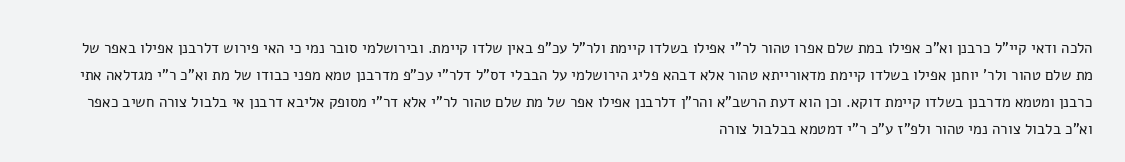הלכה ודאי קיי"ל כרבנן וא"כ אפילו במת שלם אפרו טהור לר"י אפילו בשלדו קיימת ולר"ל עכ"פ באין שלדו קיימת. ובירושלמי סובר נמי כי האי פירוש דלרבנן אפילו באפר של מת שלם טהור ולר' יוחנן אפילו בשלדו קיימת מדאורייתא טהור אלא דבהא פליג הירושלמי על הבבלי דס"ל דלר"י עכ"פ מדרבנן טמא מפני כבודו של מת וא"כ ר"י מגדלאה אתי כרבנן ומטמא מדרבנן בשלדו קיימת דוקא. וכן הוא דעת הרשב"א והר"ן דלרבנן אפילו אפר של מת שלם טהור לר"י אלא דר"י מסופק אליבא דרבנן אי בלבול צורה חשיב כאפר וא"כ בלבול צורה נמי טהור ולפ"ז ע"כ ר"י דמטמא בבלבול צורה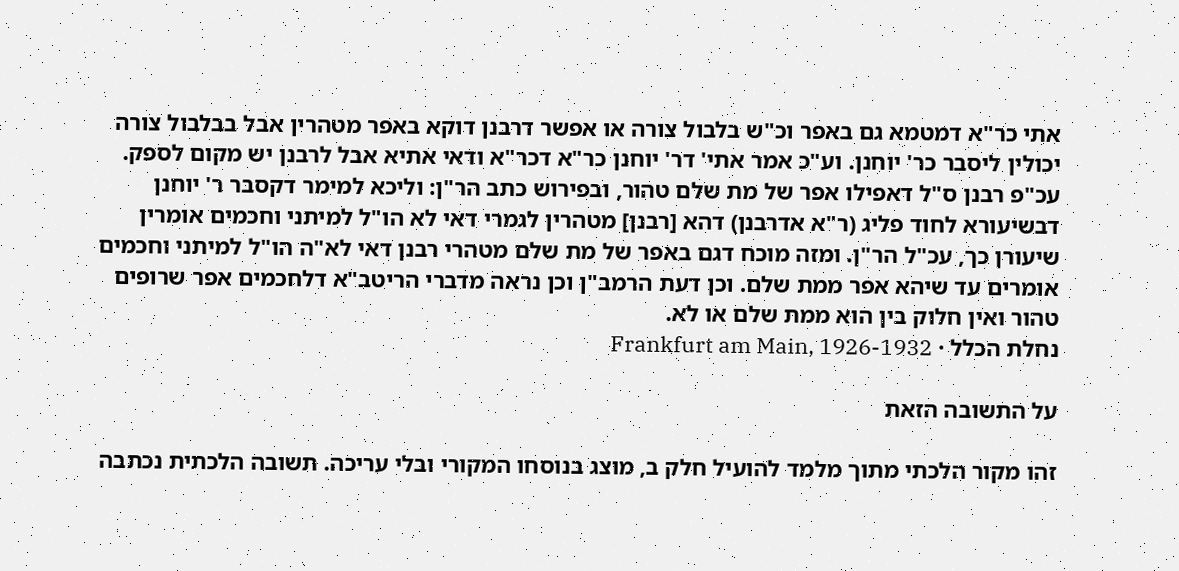אתי כר"א דמטמא גם באפר וכ"ש בלבול צורה או אפשר דרבנן דוקא באפר מטהרין אבל בבלבול צורה יכולין ליסבר כר' יוחנן. וע"כ אמר אתי' דר' יוחנן כר"א דכר"א ודאי אתיא אבל לרבנן יש מקום לספק. עכ"פ רבנן ס"ל דאפילו אפר של מת שלם טהור, ובפירוש כתב הר"ן: וליכא למימר דקסבר ר' יוחנן דבשיעורא לחוד פליג (ר"א אדרבנן) דהא [רבנן] מטהרין לגמרי דאי לא הו"ל למיתני וחכמים אומרין שיעורן כך, עכ"ל הר"ן. ומזה מוכח דגם באפר של מת שלם מטהרי רבנן דאי לא"ה הו"ל למיתני וחכמים אומרים עד שיהא אפר ממת שלם. וכן דעת הרמב"ן וכן נראה מדברי הריטב"א דלחכמים אפר שרופים טהור ואין חלוק בין הוא ממת שלם או לא.
נחלת הכלל · Frankfurt am Main, 1926-1932

על התשובה הזאת

זהו מקור הלכתי מתוך מלמד להועיל חלק ב, מוצג בנוסחו המקורי ובלי עריכה. תשובה הלכתית נכתבה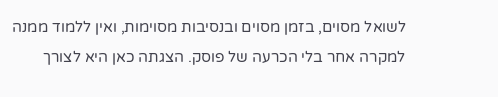לשואל מסוים, בזמן מסוים ובנסיבות מסוימות, ואין ללמוד ממנה למקרה אחר בלי הכרעה של פוסק. הצגתה כאן היא לצורך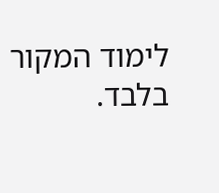לימוד המקור בלבד.